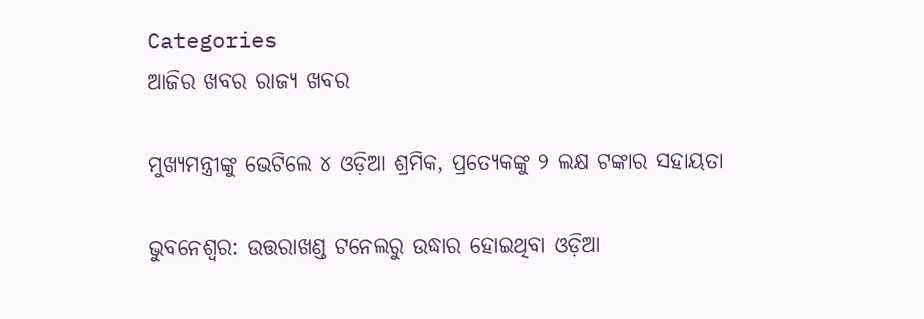Categories
ଆଜିର ଖବର ରାଜ୍ୟ ଖବର

ମୁଖ୍ୟମନ୍ତ୍ରୀଙ୍କୁ ଭେଟିଲେ ୪ ଓଡ଼ିଆ ଶ୍ରମିକ, ପ୍ରତ୍ୟେକଙ୍କୁ ୨ ଲକ୍ଷ ଟଙ୍କାର ସହାୟତା

ଭୁବନେଶ୍ବର: ଉତ୍ତରାଖଣ୍ଡ ଟନେଲରୁ ଉଦ୍ଧାର ହୋଇଥିବା ଓଡ଼ିଆ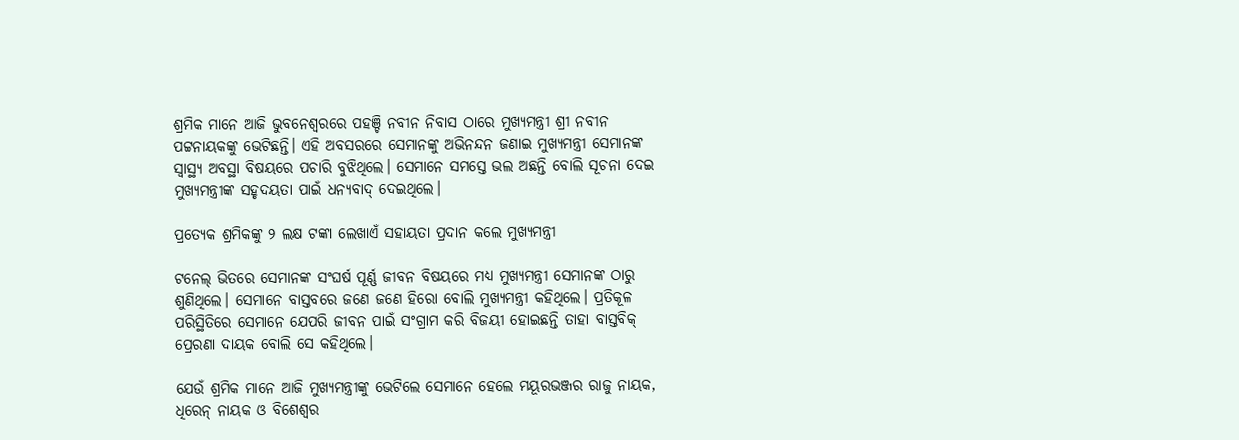ଶ୍ରମିକ ମାନେ ଆଜି ଭୁବନେଶ୍ୱରରେ ପହଞ୍ଚି ନବୀନ ନିବାସ ଠାରେ ମୁଖ୍ୟମନ୍ତ୍ରୀ ଶ୍ରୀ ନବୀନ ପଟ୍ଟନାୟକଙ୍କୁ ଭେଟିଛନ୍ତି। ଏହି ଅବସରରେ ସେମାନଙ୍କୁ ଅଭିନନ୍ଦନ ଜଣାଇ ମୁଖ୍ୟମନ୍ତ୍ରୀ ସେମାନଙ୍କ ସ୍ବାସ୍ଥ୍ୟ ଅବସ୍ଥା ବିଷୟରେ ପଚାରି ବୁଝିଥିଲେ। ସେମାନେ ସମସ୍ତେ ଭଲ ଅଛନ୍ତି ବୋଲି ସୂଚନା ଦେଇ ମୁଖ୍ୟମନ୍ତ୍ରୀଙ୍କ ସହୃଦୟତା ପାଇଁ ଧନ୍ୟବାଦ୍ ଦେଇଥିଲେ।

ପ୍ରତ୍ୟେକ ଶ୍ରମିକଙ୍କୁ ୨ ଲକ୍ଷ ଟଙ୍କା ଲେଖାଏଁ ସହାୟତା ପ୍ରଦାନ କଲେ ମୁଖ୍ୟମନ୍ତ୍ରୀ

ଟନେଲ୍ ଭିତରେ ସେମାନଙ୍କ ସଂଘର୍ଷ ପୂର୍ଣ୍ଣ ଜୀବନ ବିଷୟରେ ମଧ୍ୟ ମୁଖ୍ୟମନ୍ତ୍ରୀ ସେମାନଙ୍କ ଠାରୁ ଶୁଣିଥିଲେ। ସେମାନେ ବାସ୍ତବରେ ଜଣେ ଜଣେ ହିରୋ ବୋଲି ମୁଖ୍ୟମନ୍ତ୍ରୀ କହିଥିଲେ। ପ୍ରତିକୂଳ ପରିସ୍ଥିତିରେ ସେମାନେ ଯେପରି ଜୀବନ ପାଇଁ ସଂଗ୍ରାମ କରି ବିଜୟୀ ହୋଇଛନ୍ତି ତାହା ବାସ୍ତବିକ୍ ପ୍ରେରଣା ଦାୟକ ବୋଲି ସେ କହିଥିଲେ।

ଯେଉଁ ଶ୍ରମିକ ମାନେ ଆଜି ମୁଖ୍ୟମନ୍ତ୍ରୀଙ୍କୁ ଭେଟିଲେ ସେମାନେ ହେଲେ ମୟୂରଭଞ୍ଜର ରାଜୁ ନାୟକ, ଧିରେନ୍ ନାୟକ ଓ ବିଶେଶ୍ୱର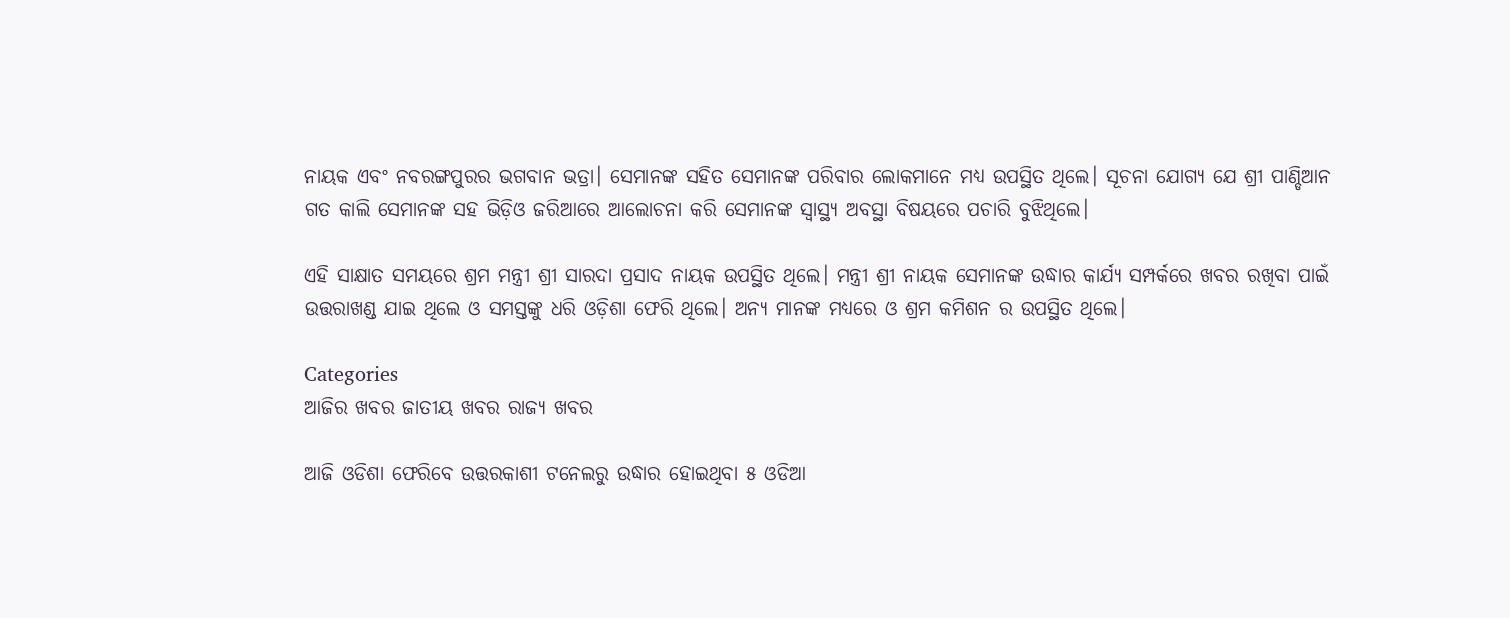ନାୟକ ଏବଂ ନବରଙ୍ଗପୁରର ଭଗବାନ ଭତ୍ରା। ସେମାନଙ୍କ ସହିତ ସେମାନଙ୍କ ପରିବାର ଲୋକମାନେ ମଧ୍ୟ ଉପସ୍ଥିତ ଥିଲେ। ସୂଚନା ଯୋଗ୍ୟ ଯେ ଶ୍ରୀ ପାଣ୍ଡିଆନ ଗତ କାଲି ସେମାନଙ୍କ ସହ ଭିଡ଼ିଓ ଜରିଆରେ ଆଲୋଚନା କରି ସେମାନଙ୍କ ସ୍ବାସ୍ଥ୍ୟ ଅବସ୍ଥା ବିଷୟରେ ପଚାରି ବୁଝିଥିଲେ।

ଏହି ସାକ୍ଷାତ ସମୟରେ ଶ୍ରମ ମନ୍ତ୍ରୀ ଶ୍ରୀ ସାରଦା ପ୍ରସାଦ ନାୟକ ଉପସ୍ଥିତ ଥିଲେ। ମନ୍ତ୍ରୀ ଶ୍ରୀ ନାୟକ ସେମାନଙ୍କ ଉଦ୍ଧାର କାର୍ଯ୍ୟ ସମ୍ପର୍କରେ ଖବର ରଖିବା ପାଇଁ ଉତ୍ତରାଖଣ୍ଡ ଯାଇ ଥିଲେ ଓ ସମସ୍ତଙ୍କୁ ଧରି ଓଡ଼ିଶା ଫେରି ଥିଲେ। ଅନ୍ୟ ମାନଙ୍କ ମଧ୍ୟରେ ଓ ଶ୍ରମ କମିଶନ ର ଉପସ୍ଥିତ ଥିଲେ।

Categories
ଆଜିର ଖବର ଜାତୀୟ ଖବର ରାଜ୍ୟ ଖବର

ଆଜି ଓଡିଶା ଫେରିବେ ଉତ୍ତରକାଶୀ ଟନେଲରୁ ଉଦ୍ଧାର ହୋଇଥିବା ୫ ଓଡିଆ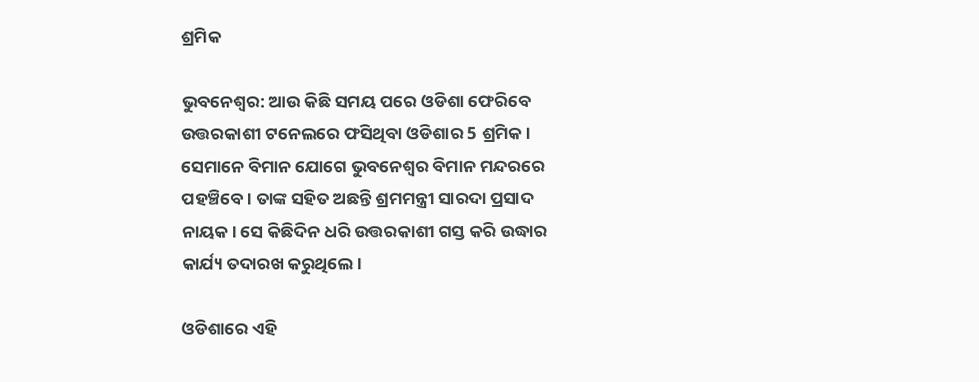ଶ୍ରମିକ

ଭୁବନେଶ୍ବର: ଆଉ କିଛି ସମୟ ପରେ ଓଡିଶା ଫେରିବେ ଉତ୍ତରକାଶୀ ଟନେଲରେ ଫସିଥିବା ଓଡିଶାର 5 ଶ୍ରମିକ। ସେମାନେ ବିମାନ ଯୋଗେ ଭୁବନେଶ୍ବର ବିମାନ ମନ୍ଦରରେ ପହଞ୍ଚିବେ। ତାଙ୍କ ସହିତ ଅଛନ୍ତି ଶ୍ରମମନ୍ତ୍ରୀ ସାରଦା ପ୍ରସାଦ ନାୟକ। ସେ କିଛିଦିନ ଧରି ଉତ୍ତରକାଶୀ ଗସ୍ତ କରି ଉଦ୍ଧାର କାର୍ଯ୍ୟ ତଦାରଖ କରୁଥିଲେ।

ଓଡିଶାରେ ଏହି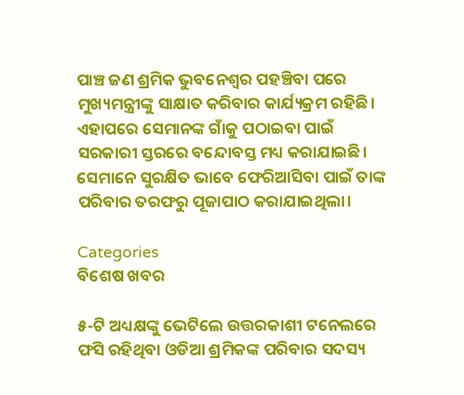ପାଞ୍ଚ ଜଣ ଶ୍ରମିକ ଭୁବନେଶ୍ବର ପହଞ୍ଚିବା ପରେ ମୁଖ୍ୟମନ୍ତ୍ରୀଙ୍କୁ ସାକ୍ଷାତ କରିବାର କାର୍ଯ୍ୟକ୍ରମ ରହିଛି। ଏହାପରେ ସେମାନଙ୍କ ଗାଁକୁ ପଠାଇବା ପାଇଁ ସରକାରୀ ସ୍ତରରେ ବନ୍ଦୋବସ୍ତ ମଧ୍ୟ କରାଯାଇଛି। ସେମାନେ ସୁରକ୍ଷିତ ଭାବେ ଫେରିଆସିବା ପାଇଁ ତାଙ୍କ ପରିବାର ତରଫରୁ ପୂଜାପାଠ କରାଯାଇଥିଲା।

Categories
ବିଶେଷ ଖବର

୫-ଟି ଅଧ୍ୟକ୍ଷଙ୍କୁ ଭେଟିଲେ ଉତ୍ତରକାଶୀ ଟନେଲରେ ଫସି ରହିଥିବା ଓଡିଆ ଶ୍ରମିକଙ୍କ ପରିବାର ସଦସ୍ୟ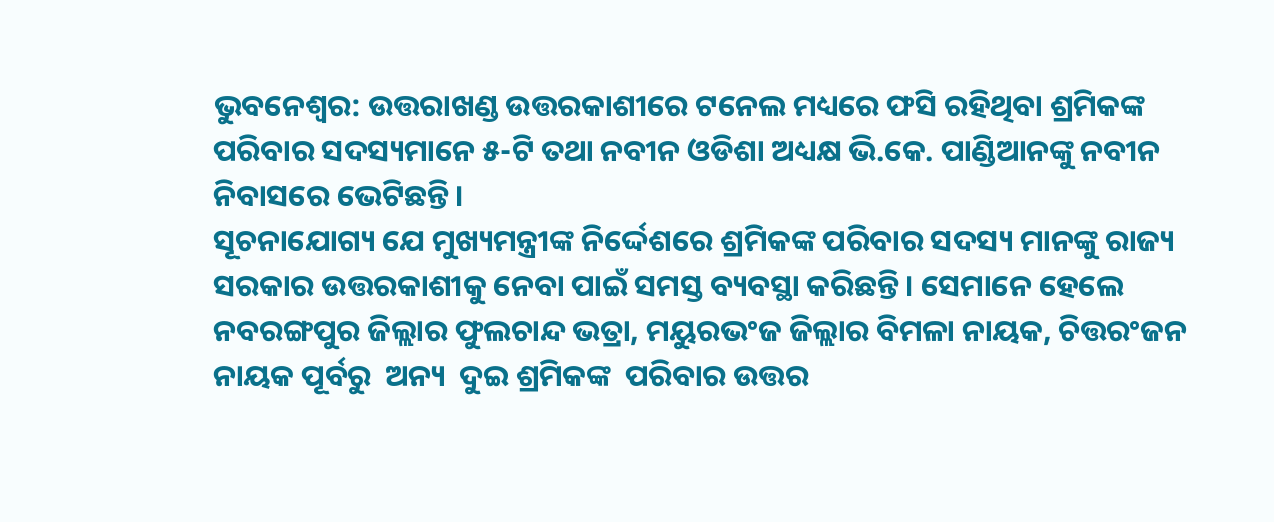ଭୁବନେଶ୍ବର: ଉତ୍ତରାଖଣ୍ଡ ଉତ୍ତରକାଶୀରେ ଟନେଲ ମଧ୍ୟରେ ଫସି ରହିଥିବା ଶ୍ରମିକଙ୍କ ପରିବାର ସଦସ୍ୟମାନେ ୫-ଟି ତଥା ନବୀନ ଓଡିଶା ଅଧ୍ୟକ୍ଷ ଭି.କେ. ପାଣ୍ଡିଆନଙ୍କୁ ନବୀନ ନିବାସରେ ଭେଟିଛନ୍ତି।
ସୂଚନାଯୋଗ୍ୟ ଯେ ମୁଖ୍ୟମନ୍ତ୍ରୀଙ୍କ ନିର୍ଦ୍ଦେଶରେ ଶ୍ରମିକଙ୍କ ପରିବାର ସଦସ୍ୟ ମାନଙ୍କୁ ରାଜ୍ୟ ସରକାର ଉତ୍ତରକାଶୀକୁ ନେବା ପାଇଁ ସମସ୍ତ ବ୍ୟବସ୍ଥା କରିଛନ୍ତି। ସେମାନେ ହେଲେ ନବରଙ୍ଗପୁର ଜିଲ୍ଲାର ଫୁଲଚାନ୍ଦ ଭତ୍ରା, ମୟୁରଭଂଜ ଜିଲ୍ଲାର ବିମଳା ନାୟକ, ଚିତ୍ତରଂଜନ ନାୟକ ପୂର୍ବରୁ  ଅନ୍ୟ  ଦୁଇ ଶ୍ରମିକଙ୍କ  ପରିବାର ଉତ୍ତର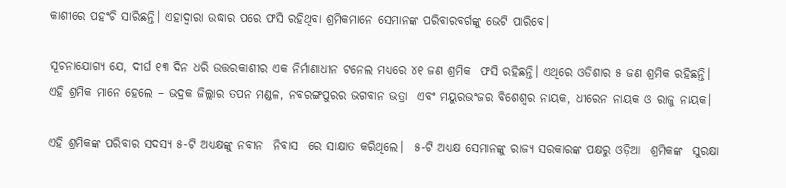କାଶୀରେ ପହଂଚି ସାରିଛନ୍ତି। ଏହାଦ୍ବାରା ଉଦ୍ଧାର ପରେ ଫସି ରହିଥିବା ଶ୍ରମିକମାନେ ସେମାନଙ୍କ ପରିବାରବର୍ଗଙ୍କୁ ଭେଟି ପାରିବେ।

ସୂଚନାଯୋଗ୍ୟ ଯେ, ଦୀର୍ଘ ୧୩ ଦିନ ଧରି ଉତ୍ତରକାଶୀର ଏକ ନିର୍ମାଣାଧୀନ ଟନେଲ ମଧ୍ୟରେ ୪୧ ଜଣ ଶ୍ରମିକ  ଫସି ରହିଛନ୍ତି। ଏଥିରେ ଓଡିଶାର ୫ ଜଣ ଶ୍ରମିକ ରହିଛନ୍ତି। ଏହି ଶ୍ରମିକ ମାନେ ହେଲେ – ଭଦ୍ରକ ଜିଲ୍ଲାର ତପନ ମଣ୍ଡଳ, ନବରଙ୍ଗପୁରର ଭଗବାନ ଭତ୍ରା  ଏବଂ ମୟୁରଭଂଜର ବିଶେଶ୍ବର ନାୟକ, ଧୀରେନ ନାୟକ ଓ ରାଜୁ ନାୟକ।

ଏହି ଶ୍ରମିକଙ୍କ ପରିବାର ସଦସ୍ୟ ୫-ଟି ଅଧ୍ୟକ୍ଷଙ୍କୁ ନବୀନ  ନିବାସ  ରେ ସାକ୍ଷାତ କରିଥିଲେ।  ୫-ଟି ଅଧ୍ୟକ୍ଷ ସେମାନଙ୍କୁ ରାଜ୍ୟ ସରକାରଙ୍କ ପକ୍ଷରୁ ଓଡ଼ିଆ  ଶ୍ରମିକଙ୍କ  ସୁରକ୍ଷା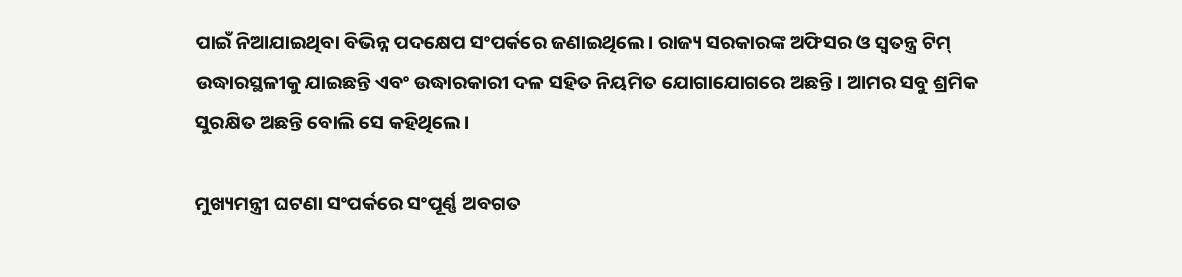ପାଇଁ ନିଆଯାଇଥିବା ବିଭିନ୍ନ ପଦକ୍ଷେପ ସଂପର୍କରେ ଜଣାଇଥିଲେ। ରାଜ୍ୟ ସରକାରଙ୍କ ଅଫିସର ଓ ସ୍ବତନ୍ତ୍ର ଟିମ୍‌ ଉଦ୍ଧାରସ୍ଥଳୀକୁ ଯାଇଛନ୍ତି ଏବଂ ଉଦ୍ଧାରକାରୀ ଦଳ ସହିତ ନିୟମିତ ଯୋଗାଯୋଗରେ ଅଛନ୍ତି। ଆମର ସବୁ ଶ୍ରମିକ ସୁରକ୍ଷିତ ଅଛନ୍ତି ବୋଲି ସେ କହିଥିଲେ।

ମୁଖ୍ୟମନ୍ତ୍ରୀ ଘଟଣା ସଂପର୍କରେ ସଂପୂର୍ଣ୍ଣ ଅବଗତ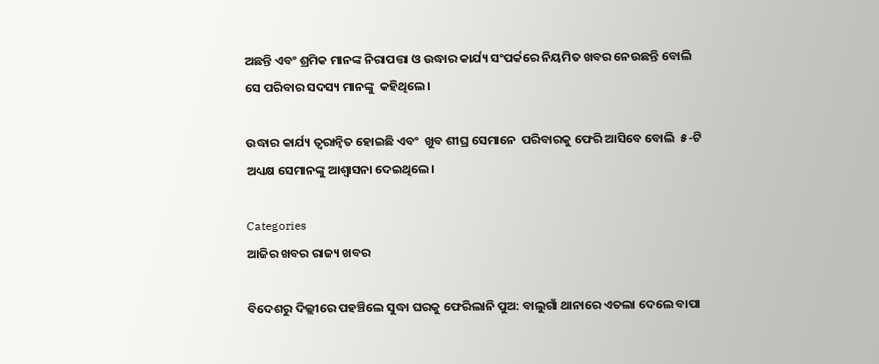ଅଛନ୍ତି ଏବଂ ଶ୍ରମିକ ମାନଙ୍କ ନିରାପତ୍ତା ଓ ଉଦ୍ଧାର କାର୍ଯ୍ୟ ସଂପର୍କରେ ନିୟମିତ ଖବର ନେଉଛନ୍ତି ବୋଲି ସେ ପରିବାର ସଦସ୍ୟ ମାନଙ୍କୁ  କହିଥିଲେ।

ଉଦ୍ଧାର କାର୍ଯ୍ୟ ତ୍ବରାନ୍ବିତ ହୋଇଛି ଏବଂ  ଖୁବ ଶୀଘ୍ର ସେମାନେ  ପରିବାରକୁ ଫେରି ଆସିବେ ବୋଲି  ୫-ଟି ଅଧ୍ୟକ୍ଷ ସେମାନଙ୍କୁ ଆଶ୍ବାସନା ଦେଇଥିଲେ।

Categories
ଆଜିର ଖବର ରାଜ୍ୟ ଖବର

ବିଦେଶରୁ ଦିଲ୍ଲୀରେ ପହଞ୍ଚିଲେ ସୁଦ୍ଧା ଘରକୁ ଫେରିଲାନି ପୁଅ: ବାଲୁଗାଁ ଥାନାରେ ଏତଲା ଦେଲେ ବାପା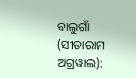ବାଲୁଗାଁ (ସୀତାରାମ ଅଗ୍ରୱାଲ):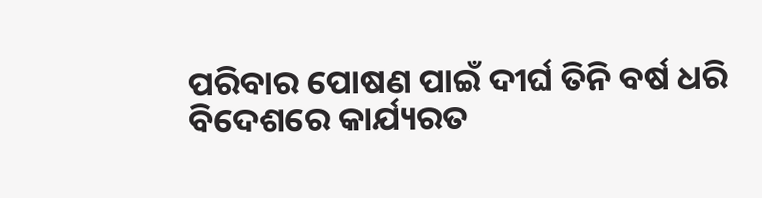ପରିବାର ପୋଷଣ ପାଇଁ ଦୀର୍ଘ ତିନି ବର୍ଷ ଧରି ବିଦେଶରେ କାର୍ଯ୍ୟରତ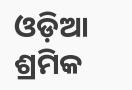ଓଡ଼ିଆ ଶ୍ରମିକ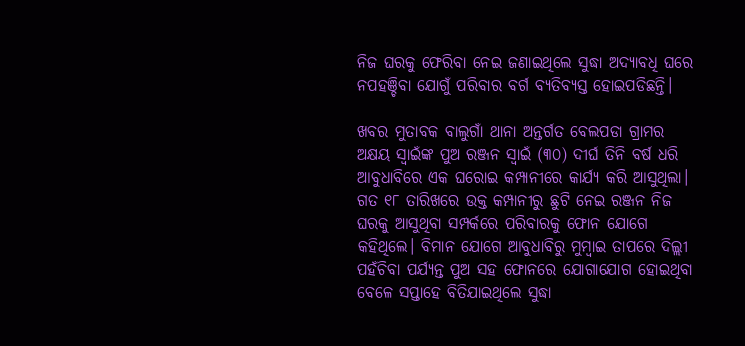ନିଜ ଘରକୁ ଫେରିବା ନେଇ ଜଣାଇଥିଲେ ସୁଦ୍ଧା ଅଦ୍ୟାବଧି ଘରେ ନପହଞ୍ଚିବା ଯୋଗୁଁ ପରିବାର ବର୍ଗ ବ୍ୟତିବ୍ୟସ୍ତ ହୋଇପଡିଛନ୍ତି।

ଖବର ମୁତାବକ ବାଲୁଗାଁ ଥାନା ଅନ୍ତର୍ଗତ ବେଲପଡା ଗ୍ରାମର ଅକ୍ଷୟ ସ୍ୱାଇଁଙ୍କ ପୁଅ ରଞ୍ଜନ ସ୍ୱାଇଁ (୩୦) ଦୀର୍ଘ ତିନି ବର୍ଷ ଧରି ଆବୁଧାବିରେ ଏକ ଘରୋଇ କମ୍ପାନୀରେ କାର୍ଯ୍ୟ କରି ଆସୁଥିଲା। ଗତ ୧୮ ତାରିଖରେ ଉକ୍ତ କମ୍ପାନୀରୁ ଛୁଟି ନେଇ ରଞ୍ଜନ ନିଜ ଘରକୁ ଆସୁଥିବା ସମ୍ପର୍କରେ ପରିବାରକୁ ଫୋନ ଯୋଗେ କହିଥିଲେ। ବିମାନ ଯୋଗେ ଆବୁଧାବିରୁ ମୁମ୍ବାଇ ତାପରେ ଦିଲ୍ଲୀ ପହଁଚିବା ପର୍ଯ୍ୟନ୍ତ ପୁଅ ସହ ଫୋନରେ ଯୋଗାଯୋଗ ହୋଇଥିବା ବେଳେ ସପ୍ତାହେ ବିତିଯାଇଥିଲେ ସୁଦ୍ଧା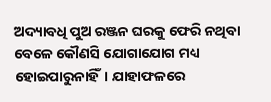ଅଦ୍ୟାବଧି ପୁଅ ରଞ୍ଜନ ଘରକୁ ଫେରି ନଥିବା ବେଳେ କୌଣସି ଯୋଗାଯୋଗ ମଧ୍ୟ ହୋଇପାରୁନାହିଁ। ଯାହାଫଳରେ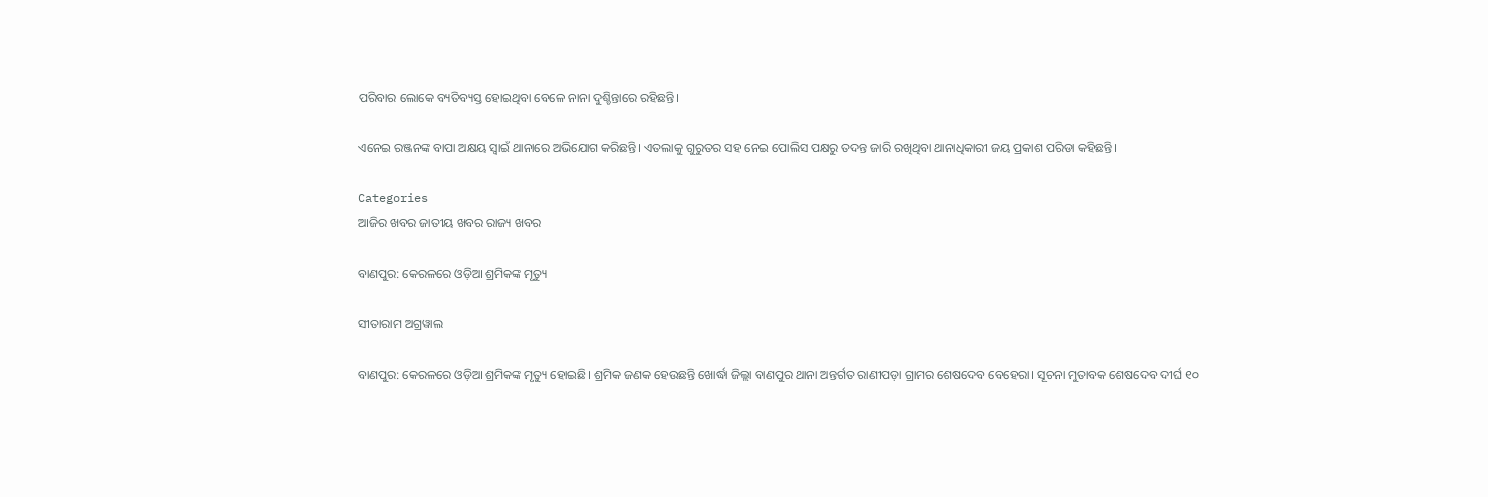ପରିବାର ଲୋକେ ବ୍ୟତିବ୍ୟସ୍ତ ହୋଇଥିବା ବେଳେ ନାନା ଦୁଶ୍ଚିନ୍ତାରେ ରହିଛନ୍ତି।

ଏନେଇ ରଞ୍ଜନଙ୍କ ବାପା ଅକ୍ଷୟ ସ୍ୱାଇଁ ଥାନାରେ ଅଭିଯୋଗ କରିଛନ୍ତି। ଏତଲାକୁ ଗୁରୁତର ସହ ନେଇ ପୋଲିସ ପକ୍ଷରୁ ତଦନ୍ତ ଜାରି ରଖିଥିବା ଥାନାଧିକାରୀ ଜୟ ପ୍ରକାଶ ପରିଡା କହିଛନ୍ତି।

Categories
ଆଜିର ଖବର ଜାତୀୟ ଖବର ରାଜ୍ୟ ଖବର

ବାଣପୁର: କେରଳରେ ଓଡ଼ିଆ ଶ୍ରମିକଙ୍କ ମୃତ୍ୟୁ

ସୀତାରାମ ଅଗ୍ରୱାଲ

ବାଣପୁର: କେରଳରେ ଓଡ଼ିଆ ଶ୍ରମିକଙ୍କ ମୃତ୍ୟୁ ହୋଇଛି। ଶ୍ରମିକ ଜଣକ ହେଉଛନ୍ତି ଖୋର୍ଦ୍ଧା ଜିଲ୍ଲା ବାଣପୁର ଥାନା ଅନ୍ତର୍ଗତ ରାଣୀପଡ଼ା ଗ୍ରାମର ଶେଷଦେବ ବେହେରା। ସୂଚନା ମୁତାବକ ଶେଷଦେବ ଦୀର୍ଘ ୧୦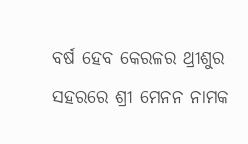ବର୍ଷ ହେବ କେରଳର ଥ୍ରୀଶୁର ସହରରେ ଶ୍ରୀ ମେନନ ନାମକ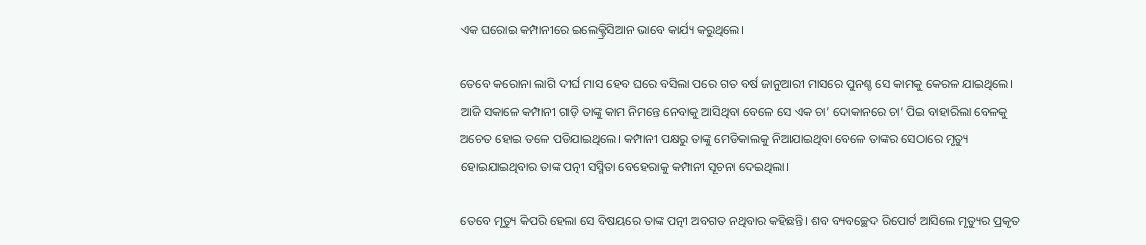ଏକ ଘରୋଇ କମ୍ପାନୀରେ ଇଲେକ୍ଟ୍ରିସିଆନ ଭାବେ କାର୍ଯ୍ୟ କରୁଥିଲେ।

ତେବେ କରୋନା ଲାଗି ଦୀର୍ଘ ମାସ ହେବ ଘରେ ବସିଲା ପରେ ଗତ ବର୍ଷ ଜାନୁଆରୀ ମାସରେ ପୁନଶ୍ଚ ସେ କାମକୁ କେରଳ ଯାଇଥିଲେ। ଆଜି ସକାଳେ କମ୍ପାନୀ ଗାଡ଼ି ତାଙ୍କୁ କାମ ନିମନ୍ତେ ନେବାକୁ ଆସିଥିବା ବେଳେ ସେ ଏକ ଚା’ ଦୋକାନରେ ଚା’ ପିଇ ବାହାରିଲା ବେଳକୁ ଅଚେତ ହୋଇ ତଳେ ପଡିଯାଇଥିଲେ। କମ୍ପାନୀ ପକ୍ଷରୁ ତାଙ୍କୁ ମେଡିକାଲକୁ ନିଆଯାଇଥିବା ବେଳେ ତାଙ୍କର ସେଠାରେ ମୃତ୍ୟୁ ହୋଇଯାଇଥିବାର ତାଙ୍କ ପତ୍ନୀ ସସ୍ମିତା ବେହେରାକୁ କମ୍ପାନୀ ସୂଚନା ଦେଇଥିଲା।

ତେବେ ମୃତ୍ୟୁ କିପରି ହେଲା ସେ ବିଷୟରେ ତାଙ୍କ ପତ୍ନୀ ଅବଗତ ନଥିବାର କହିଛନ୍ତି। ଶବ ବ୍ୟବଚ୍ଛେଦ ରିପୋର୍ଟ ଆସିଲେ ମୃତ୍ୟୁର ପ୍ରକୃତ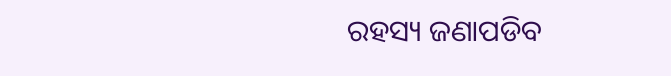ରହସ୍ୟ ଜଣାପଡିବ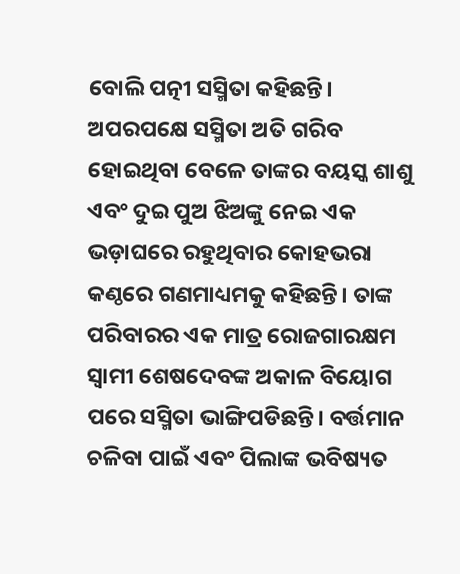ବୋଲି ପତ୍ନୀ ସସ୍ମିତା କହିଛନ୍ତି। ଅପରପକ୍ଷେ ସସ୍ମିତା ଅତି ଗରିବ ହୋଇଥିବା ବେଳେ ତାଙ୍କର ବୟସ୍କ ଶାଶୁ ଏବଂ ଦୁଇ ପୁଅ ଝିଅଙ୍କୁ ନେଇ ଏକ ଭଡ଼ାଘରେ ରହୁଥିବାର କୋହଭରା କଣ୍ଠରେ ଗଣମାଧ୍ୟମକୁ କହିଛନ୍ତି। ତାଙ୍କ ପରିବାରର ଏକ ମାତ୍ର ରୋଜଗାରକ୍ଷମ ସ୍ୱାମୀ ଶେଷଦେବଙ୍କ ଅକାଳ ବିୟୋଗ ପରେ ସସ୍ମିତା ଭାଙ୍ଗିପଡିଛନ୍ତି। ବର୍ତ୍ତମାନ ଚଳିବା ପାଇଁ ଏବଂ ପିଲାଙ୍କ ଭବିଷ୍ୟତ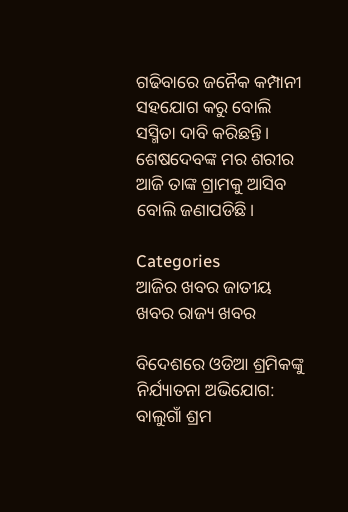ଗଢିବାରେ ଜନୈକ କମ୍ପାନୀ ସହଯୋଗ କରୁ ବୋଲି ସସ୍ମିତା ଦାବି କରିଛନ୍ତି। ଶେଷଦେବଙ୍କ ମର ଶରୀର ଆଜି ତାଙ୍କ ଗ୍ରାମକୁ ଆସିବ ବୋଲି ଜଣାପଡିଛି।

Categories
ଆଜିର ଖବର ଜାତୀୟ ଖବର ରାଜ୍ୟ ଖବର

ବିଦେଶରେ ଓଡିଆ ଶ୍ରମିକଙ୍କୁ ନିର୍ଯ୍ୟାତନା ଅଭିଯୋଗ: ବାଲୁଗାଁ ଶ୍ରମ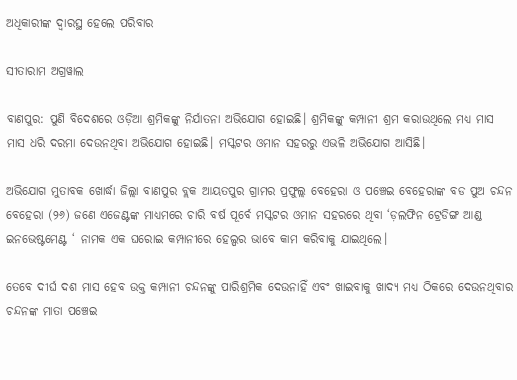ଅଧିକାରୀଙ୍କ ଦ୍ଵାରସ୍ଥ ହେଲେ ପରିବାର

ସୀତାରାମ ଅଗ୍ରୱାଲ

ବାଣପୁର: ପୁଣି ବିଦେଶରେ ଓଡ଼ିଆ ଶ୍ରମିକଙ୍କୁ ନିର୍ଯାତନା ଅଭିଯୋଗ ହୋଇଛି। ଶ୍ରମିକଙ୍କୁ କମ୍ପାନୀ ଶ୍ରମ କରାଉଥିଲେ ମଧ୍ୟ ମାସ ମାସ ଧରି ଦରମା ଦେଉନଥିବା ଅଭିଯୋଗ ହୋଇଛି। ମସ୍କଟର ଓମାନ ସହରରୁ ଏଭଳି ଅଭିଯୋଗ ଆସିଛି।

ଅଭିଯୋଗ ମୁତାବକ ଖୋର୍ଦ୍ଧା ଜିଲ୍ଲା ବାଣପୁର ବ୍ଲକ ଆୟତପୁର ଗ୍ରାମର ପ୍ରଫୁଲ୍ଲ ବେହେରା ଓ ପଞ୍ଚେଇ ବେହେରାଙ୍କ ବଡ ପୁଅ ଚନ୍ଦନ ବେହେରା (୨୬) ଜଣେ ଏଜେଣ୍ଟଙ୍କ ମାଧ୍ୟମରେ ଚାରି ବର୍ଷ ପୂର୍ବେ ମସ୍କଟର ଓମାନ ସହରରେ ଥିବା ‘ଡ଼ଲଫିନ ଟ୍ରେଡିଙ୍ଗ ଆଣ୍ଡ ଇନଭେଷ୍ଟମେଣ୍ଟ ‘ ନାମକ ଏକ ଘରୋଇ କମ୍ପାନୀରେ ହେଲ୍ପର ଭାବେ କାମ କରିବାକୁ ଯାଇଥିଲେ।

ତେବେ ଦୀର୍ଘ ଦଶ ମାସ ହେବ ଉକ୍ତ କମ୍ପାନୀ ଚନ୍ଦନଙ୍କୁ ପାରିଶ୍ରମିକ ଦେଉନାହିଁ ଏବଂ ଖାଇବାକୁ ଖାଦ୍ୟ ମଧ୍ୟ ଠିକରେ ଦେଉନଥିବାର ଚନ୍ଦନଙ୍କ ମାତା ପଞ୍ଚେଇ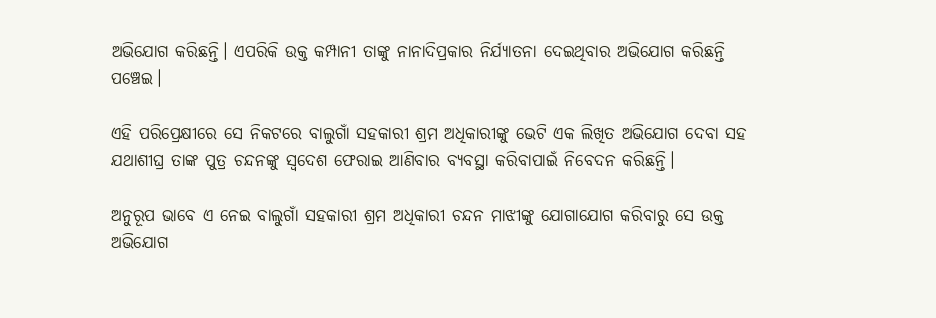ଅଭିଯୋଗ କରିଛନ୍ତି। ଏପରିକି ଉକ୍ତ କମ୍ପାନୀ ତାଙ୍କୁ ନାନାଦିପ୍ରକାର ନିର୍ଯ୍ୟାତନା ଦେଇଥିବାର ଅଭିଯୋଗ କରିଛନ୍ତି ପଞ୍ଚେଇ।

ଏହି ପରିପ୍ରେକ୍ଷୀରେ ସେ ନିକଟରେ ବାଲୁଗାଁ ସହକାରୀ ଶ୍ରମ ଅଧିକାରୀଙ୍କୁ ଭେଟି ଏକ ଲିଖିତ ଅଭିଯୋଗ ଦେବା ସହ ଯଥାଶୀଘ୍ର ତାଙ୍କ ପୁତ୍ର ଚନ୍ଦନଙ୍କୁ ସ୍ବଦେଶ ଫେରାଇ ଆଣିବାର ବ୍ୟବସ୍ଥା କରିବାପାଇଁ ନିବେଦନ କରିଛନ୍ତି।

ଅନୁରୂପ ଭାବେ ଏ ନେଇ ବାଲୁଗାଁ ସହକାରୀ ଶ୍ରମ ଅଧିକାରୀ ଚନ୍ଦନ ମାଝୀଙ୍କୁ ଯୋଗାଯୋଗ କରିବାରୁ ସେ ଉକ୍ତ ଅଭିଯୋଗ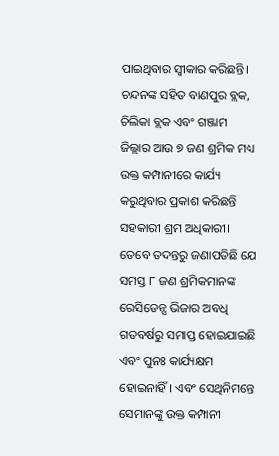ପାଇଥିବାର ସ୍ୱୀକାର କରିଛନ୍ତି। ଚନ୍ଦନଙ୍କ ସହିତ ବାଣପୁର ବ୍ଲକ, ଚିଲିକା ବ୍ଲକ ଏବଂ ଗଞ୍ଜାମ ଜିଲ୍ଲାର ଆଉ ୭ ଜଣ ଶ୍ରମିକ ମଧ୍ୟ ଉକ୍ତ କମ୍ପାନୀରେ କାର୍ଯ୍ୟ କରୁଥିବାର ପ୍ରକାଶ କରିଛନ୍ତି ସହକାରୀ ଶ୍ରମ ଅଧିକାରୀ। ତେବେ ତଦନ୍ତରୁ ଜଣାପଡିଛି ଯେ ସମସ୍ତ ୮ ଜଣ ଶ୍ରମିକମାନଙ୍କ ରେସିଡେନ୍ସ ଭିଜାର ଅବଧି ଗତବର୍ଷରୁ ସମାପ୍ତ ହୋଇଯାଇଛି ଏବଂ ପୁନଃ କାର୍ଯ୍ୟକ୍ଷମ ହୋଇନାହିଁ। ଏବଂ ସେଥିନିମନ୍ତେ ସେମାନଙ୍କୁ ଉକ୍ତ କମ୍ପାନୀ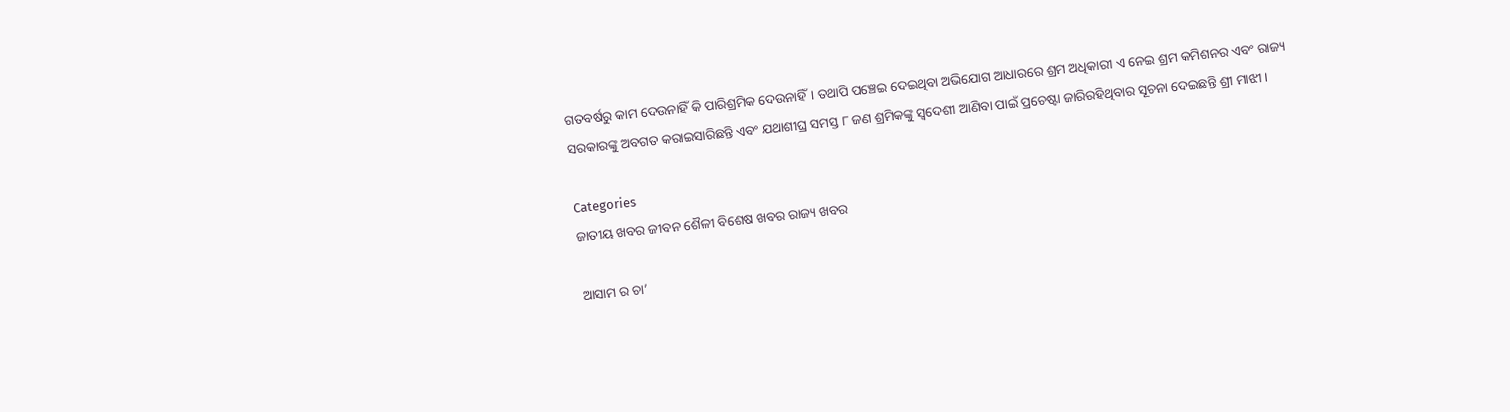ଗତବର୍ଷରୁ କାମ ଦେଉନାହିଁ କି ପାରିଶ୍ରମିକ ଦେଉନାହିଁ। ତଥାପି ପଞ୍ଚେଇ ଦେଇଥିବା ଅଭିଯୋଗ ଆଧାରରେ ଶ୍ରମ ଅଧିକାରୀ ଏ ନେଇ ଶ୍ରମ କମିଶନର ଏବଂ ରାଜ୍ୟ ସରକାରଙ୍କୁ ଅବଗତ କରାଇସାରିଛନ୍ତି ଏବଂ ଯଥାଶୀଘ୍ର ସମସ୍ତ ୮ ଜଣ ଶ୍ରମିକଙ୍କୁ ସ୍ବଦେଶୀ ଆଣିବା ପାଇଁ ପ୍ରଚେଷ୍ଟା ଜାରିରହିଥିବାର ସୂଚନା ଦେଇଛନ୍ତି ଶ୍ରୀ ମାଝୀ।

Categories
ଜାତୀୟ ଖବର ଜୀବନ ଶୈଳୀ ବିଶେଷ ଖବର ରାଜ୍ୟ ଖବର

ଆସାମ ର ଚା’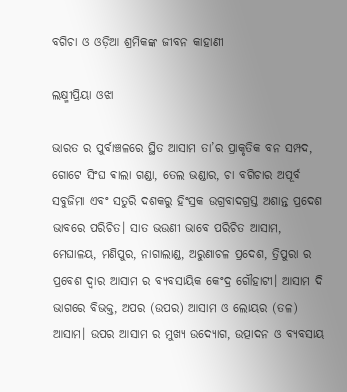ବଗିଚା ଓ ଓଡ଼ିଆ ଶ୍ରମିକଙ୍କ ଜୀବନ କାହାଣୀ

ଲକ୍ଷ୍ମୀପ୍ରିୟା ଓଝା

ଭାରତ ର ପୁର୍ବାଞ୍ଚଳରେ ସ୍ଥିତ ଆସାମ ତା’ର ପ୍ରାକୃତିକ ବନ ସମ୍ପଦ, ଗୋଟେ ସିଂଘ ଵାଲା ଗଣ୍ଡା, ତେଲ ଭଣ୍ଡାର, ଚା ବଗିଚାର ଅପୂର୍ବ ସବୁଜିମା ଏବଂ ସତୁରି ଦଶକରୁ ହିଂସ୍ରକ ଉଗ୍ରବାଦଗ୍ରସ୍ତ ଅଶାନ୍ତ ପ୍ରଦେଶ ଭାବରେ ପରିଚିତ। ସାତ ଭଉଣୀ ଭାବେ ପରିଚିତ ଆସାମ, ମେଘାଳୟ, ମଣିପୁର, ନାଗାଲାଣ୍ଡ, ଅରୁଣାଚଳ ପ୍ରଦେଶ, ତ୍ରିପୁରା ର ପ୍ରବେଶ ଦ୍ୱାର ଆସାମ ର ବ୍ୟବସାୟିକ କେଂଦ୍ର ଗୌହାଟୀ। ଆସାମ ଦି ଭାଗରେ ବିଭକ୍ତ, ଅପର (ଉପର) ଆସାମ ଓ ଲୋୟର (ତଳ) ଆସାମ। ଉପର ଆସାମ ର ମୁଖ୍ୟ ଉଦ୍ୟୋଗ, ଉତ୍ପାଦନ ଓ ବ୍ୟବସାୟ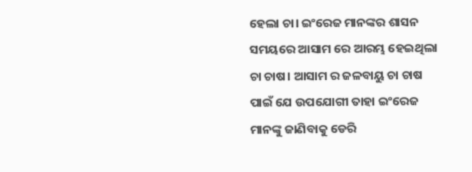ହେଲା ଚା। ଇଂରେଜ ମାନଙ୍କର ଶାସନ ସମୟରେ ଆସାମ ରେ ଆରମ୍ଭ ହେଇଥିଲା ଚା ଚାଷ। ଆସାମ ର ଜଳବାୟୁ ଚା ଚାଷ ପାଇଁ ଯେ ଉପଯୋଗୀ ତାହା ଇଂରେଜ ମାନଙ୍କୁ ଜାଣିବାକୁ ଡେରି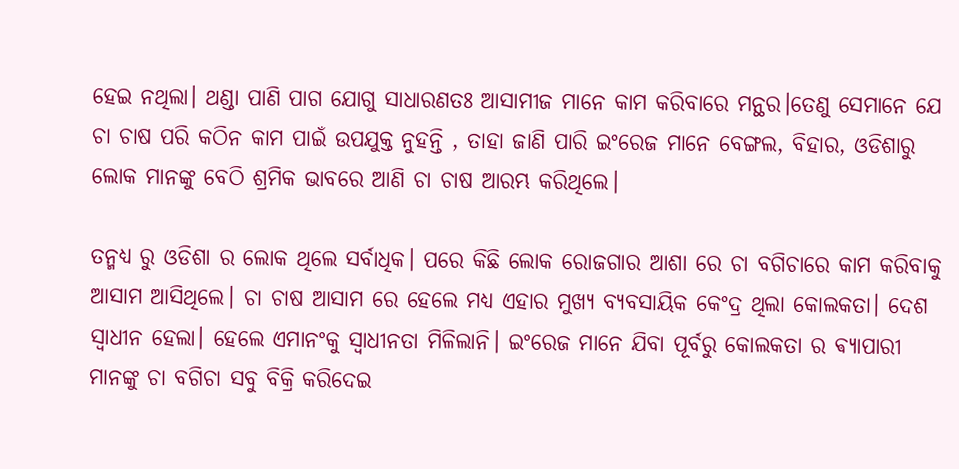ହେଇ ନଥିଲା। ଥଣ୍ଡା ପାଣି ପାଗ ଯୋଗୁ ସାଧାରଣତଃ ଆସାମୀଜ ମାନେ କାମ କରିବାରେ ମନ୍ଥର।ତେଣୁ ସେମାନେ ଯେ ଚା ଚାଷ ପରି କଠିନ କାମ ପାଇଁ ଉପଯୁକ୍ତ ନୁହନ୍ତି , ତାହା ଜାଣି ପାରି ଇଂରେଜ ମାନେ ବେଙ୍ଗଲ, ବିହାର, ଓଡିଶାରୁ ଲୋକ ମାନଙ୍କୁ ବେଠି ଶ୍ରମିକ ଭାବରେ ଆଣି ଚା ଚାଷ ଆରମ୍ଭ କରିଥିଲେ।

ତନ୍ମଧ୍ୟ ରୁ ଓଡିଶା ର ଲୋକ ଥିଲେ ସର୍ବାଧିକ। ପରେ କିଛି ଲୋକ ରୋଜଗାର ଆଶା ରେ ଚା ବଗିଚାରେ କାମ କରିବାକୁ ଆସାମ ଆସିଥିଲେ। ଚା ଚାଷ ଆସାମ ରେ ହେଲେ ମଧ୍ୟ ଏହାର ମୁଖ୍ୟ ବ୍ୟବସାୟିକ କେଂଦ୍ର ଥିଲା କୋଲକତା। ଦେଶ ସ୍ୱାଧୀନ ହେଲା। ହେଲେ ଏମାନଂକୁ ସ୍ୱାଧୀନତା ମିଳିଲାନି। ଇଂରେଜ ମାନେ ଯିବା ପୂର୍ବରୁ କୋଲକତା ର ଵ୍ୟାପାରୀ ମାନଙ୍କୁ ଚା ବଗିଚା ସବୁ ବିକ୍ରି କରିଦେଇ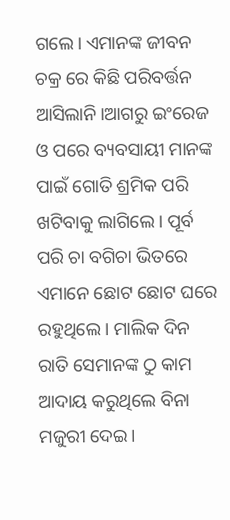ଗଲେ। ଏମାନଙ୍କ ଜୀବନ ଚକ୍ର ରେ କିଛି ପରିବର୍ତ୍ତନ ଆସିଲାନି।ଆଗରୁ ଇଂରେଜ ଓ ପରେ ବ୍ୟବସାୟୀ ମାନଙ୍କ ପାଇଁ ଗୋତି ଶ୍ରମିକ ପରି ଖଟିବାକୁ ଲାଗିଲେ। ପୂର୍ବ ପରି ଚା ବଗିଚା ଭିତରେ ଏମାନେ ଛୋଟ ଛୋଟ ଘରେ ରହୁଥିଲେ। ମାଲିକ ଦିନ ରାତି ସେମାନଙ୍କ ଠୁ କାମ ଆଦାୟ କରୁଥିଲେ ବିନା ମଜୁରୀ ଦେଇ।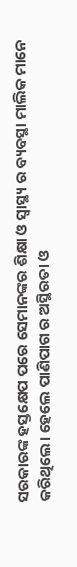ସରକାରଙ୍କ ହସ୍ତକ୍ଷେପ ପରେ ସେମାନଙ୍କର ଶିକ୍ଷା ଓ ସ୍ୱାସ୍ଥ୍ୟ ର ବ୍ୟବସ୍ଥା ମାଲିକ ମାନେ କରିଥିଲେ। ହେଲେ ପାଣିପାଗ ର ଅସ୍ଥିରତା ଓ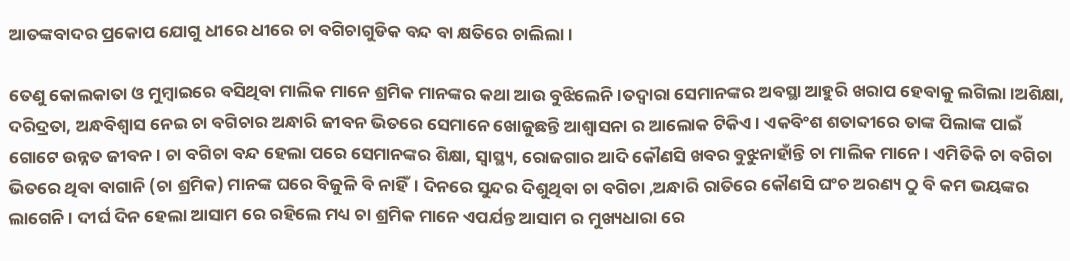ଆତଙ୍କବାଦର ପ୍ରକୋପ ଯୋଗୁ ଧୀରେ ଧୀରେ ଚା ବଗିଚାଗୁଡିକ ବନ୍ଦ ବା କ୍ଷତିରେ ଚାଲିଲା।

ତେଣୁ କୋଲକାତା ଓ ମୁମ୍ବାଇରେ ବସିଥିବା ମାଲିକ ମାନେ ଶ୍ରମିକ ମାନଙ୍କର କଥା ଆଉ ବୁଝିଲେନି।ତଦ୍ୱାରା ସେମାନଙ୍କର ଅବସ୍ଥା ଆହୁରି ଖରାପ ହେବାକୁ ଲଗିଲା।ଅଶିକ୍ଷା, ଦରିଦ୍ରତା, ଅନ୍ଧବିଶ୍ୱାସ ନେଇ ଚା ବଗିଚାର ଅନ୍ଧାରି ଜୀବନ ଭିତରେ ସେମାନେ ଖୋଜୁଛନ୍ତି ଆଶ୍ୱାସନା ର ଆଲୋକ ଟିକିଏ। ଏକବିଂଶ ଶତାବ୍ଦୀରେ ତାଙ୍କ ପିଲାଙ୍କ ପାଇଁ ଗୋଟେ ଉନ୍ନତ ଜୀବନ। ଚା ବଗିଚା ବନ୍ଦ ହେଲା ପରେ ସେମାନଙ୍କର ଶିକ୍ଷା, ସ୍ୱାସ୍ଥ୍ୟ, ରୋଜଗାର ଆଦି କୌଣସି ଖବର ବୁଝୁନାହାଁନ୍ତି ଚା ମାଲିକ ମାନେ। ଏମିତିକି ଚା ବଗିଚା ଭିତରେ ଥିବା ବାଗାନି (ଚା ଶ୍ରମିକ) ମାନଙ୍କ ଘରେ ବିଜୁଳି ବି ନାହିଁ। ଦିନରେ ସୁନ୍ଦର ଦିଶୁଥିବା ଚା ବଗିଚା ,ଅନ୍ଧାରି ରାତିରେ କୌଣସି ଘଂଚ ଅରଣ୍ୟ ଠୁ ବି କମ ଭୟଙ୍କର ଲାଗେନି। ଦୀର୍ଘ ଦିନ ହେଲା ଆସାମ ରେ ରହିଲେ ମଧ୍ୟ ଚା ଶ୍ରମିକ ମାନେ ଏପର୍ଯନ୍ତ ଆସାମ ର ମୁଖ୍ୟଧାରା ରେ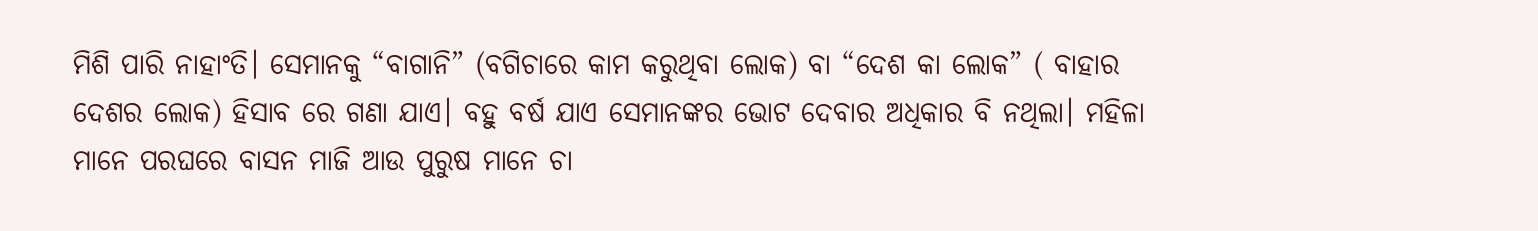ମିଶି ପାରି ନାହାଂତି। ସେମାନକୁ “ବାଗାନି” (ବଗିଚାରେ କାମ କରୁଥିବା ଲୋକ) ବା “ଦେଶ କା ଲୋକ” ( ବାହାର ଦେଶର ଲୋକ) ହିସାବ ରେ ଗଣା ଯାଏ। ବହୁ ବର୍ଷ ଯାଏ ସେମାନଙ୍କର ଭୋଟ ଦେବାର ଅଧିକାର ବି ନଥିଲା। ମହିଳା ମାନେ ପରଘରେ ବାସନ ମାଜି ଆଉ ପୁରୁଷ ମାନେ ଚା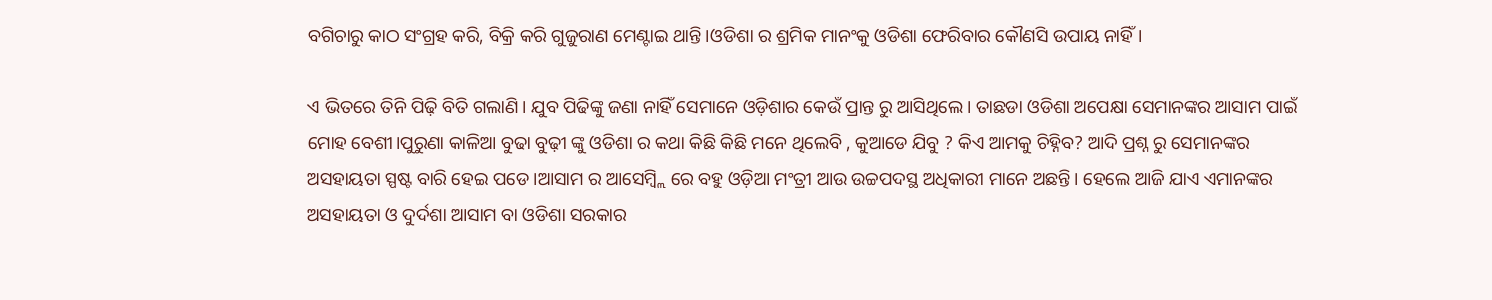ବଗିଚାରୁ କାଠ ସଂଗ୍ରହ କରି, ବିକ୍ରି କରି ଗୁଜୁରାଣ ମେଣ୍ଟାଇ ଥାନ୍ତି।ଓଡିଶା ର ଶ୍ରମିକ ମାନଂକୁ ଓଡିଶା ଫେରିବାର କୌଣସି ଉପାୟ ନାହିଁ।

ଏ ଭିତରେ ତିନି ପିଢ଼ି ବିତି ଗଲାଣି। ଯୁବ ପିଢିଙ୍କୁ ଜଣା ନାହିଁ ସେମାନେ ଓଡ଼ିଶାର କେଉଁ ପ୍ରାନ୍ତ ରୁ ଆସିଥିଲେ। ତାଛଡା ଓଡିଶା ଅପେକ୍ଷା ସେମାନଙ୍କର ଆସାମ ପାଇଁ ମୋହ ବେଶୀ।ପୁରୁଣା କାଳିଆ ବୁଢା ବୁଢ଼ୀ ଙ୍କୁ ଓଡିଶା ର କଥା କିଛି କିଛି ମନେ ଥିଲେବି , କୁଆଡେ ଯିବୁ ? କିଏ ଆମକୁ ଚିହ୍ନିବ? ଆଦି ପ୍ରଶ୍ନ ରୁ ସେମାନଙ୍କର ଅସହାୟତା ସ୍ପଷ୍ଟ ବାରି ହେଇ ପଡେ।ଆସାମ ର ଆସେମ୍ବ୍ଲି ରେ ବହୁ ଓଡ଼ିଆ ମଂତ୍ରୀ ଆଉ ଉଚ୍ଚପଦସ୍ଥ ଅଧିକାରୀ ମାନେ ଅଛନ୍ତି। ହେଲେ ଆଜି ଯାଏ ଏମାନଙ୍କର ଅସହାୟତା ଓ ଦୁର୍ଦଶା ଆସାମ ବା ଓଡିଶା ସରକାର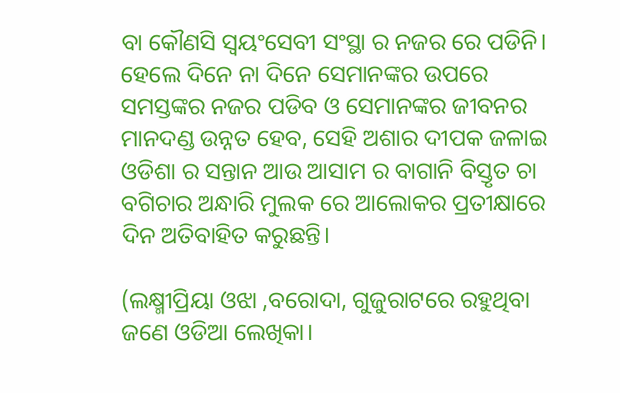ବା କୌଣସି ସ୍ଵୟଂସେବୀ ସଂସ୍ଥା ର ନଜର ରେ ପଡିନି। ହେଲେ ଦିନେ ନା ଦିନେ ସେମାନଙ୍କର ଉପରେ ସମସ୍ତଙ୍କର ନଜର ପଡିବ ଓ ସେମାନଙ୍କର ଜୀବନର ମାନଦଣ୍ଡ ଉନ୍ନତ ହେବ, ସେହି ଅଶାର ଦୀପକ ଜଳାଇ ଓଡିଶା ର ସନ୍ତାନ ଆଉ ଆସାମ ର ବାଗାନି ବିସ୍ତୃତ ଚା ବଗିଚାର ଅନ୍ଧାରି ମୁଲକ ରେ ଆଲୋକର ପ୍ରତୀକ୍ଷାରେ ଦିନ ଅତିବାହିତ କରୁଛନ୍ତି।

(ଲକ୍ଷ୍ମୀପ୍ରିୟା ଓଝା ,ବରୋଦା, ଗୁଜୁରାଟରେ ରହୁଥିବା ଜଣେ ଓଡିଆ ଲେଖିକା।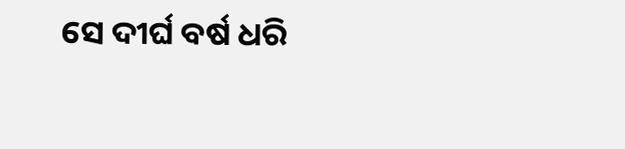ସେ ଦୀର୍ଘ ବର୍ଷ ଧରି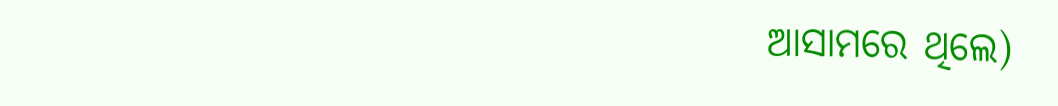ଆସାମରେ ଥିଲେ)